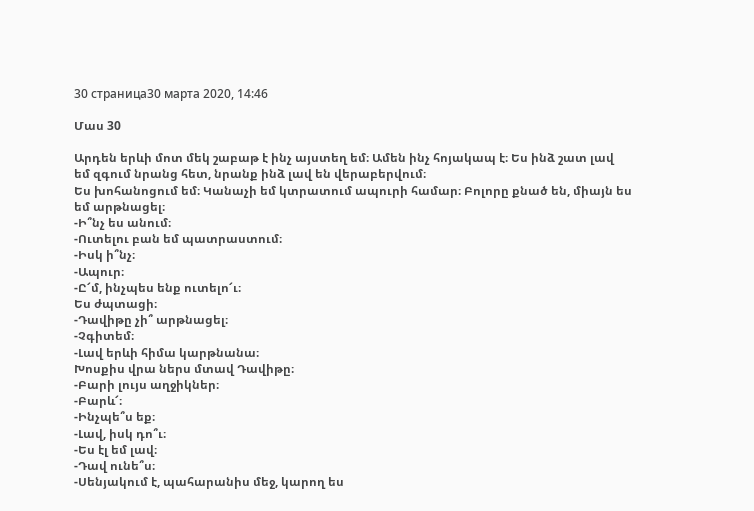30 страница30 марта 2020, 14:46

Մաս 30

Արդեն երևի մոտ մեկ շաբաթ է ինչ այստեղ եմ։ Ամեն ինչ հոյակապ է։ Ես ինձ շատ լավ եմ զգում նրանց հետ, նրանք ինձ լավ են վերաբերվում։
Ես խոհանոցում եմ։ Կանաչի եմ կտրատում ապուրի համար։ Բոլորը քնած են, միայն ես եմ արթնացել։
-Ի՞նչ ես անում։
-Ուտելու բան եմ պատրաստում։
-Իսկ ի՞նչ։
-Ապուր։
-Ը՜մ, ինչպես ենք ուտելո՜ւ։
Ես ժպտացի։
-Դավիթը չի՞ արթնացել։
-Չգիտեմ։
-Լավ երևի հիմա կարթնանա։
Խոսքիս վրա ներս մտավ Դավիթը։
-Բարի լույս աղջիկներ։
-Բարև՜։
-Ինչպե՞ս եք։
-Լավ, իսկ դո՞ւ։
-Ես էլ եմ լավ։
-Դավ ունե՞ս։
-Սենյակում է, պահարանիս մեջ, կարող ես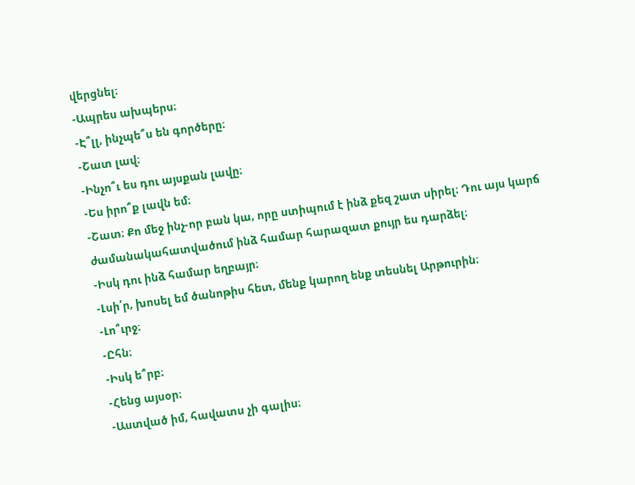վերցնել։
-Ապրես ախպերս։
-Է՞լլ, ինչպե՞ս են գործերը։
-Շատ լավ։
-Ինչո՞ւ ես դու այսքան լավը։
-Ես իրո՞ք լավն եմ։
-Շատ։ Քո մեջ ինչ-որ բան կա, որը ստիպում է ինձ քեզ շատ սիրել։ Դու այս կարճ ժամանակահատվածում ինձ համար հարազատ քույր ես դարձել։
-Իսկ դու ինձ համար եղբայր։
-Լսի՛ր, խոսել եմ ծանոթիս հետ, մենք կարող ենք տեսնել Արթուրին։
-Լո՞ւրջ։
-Ըհն։
-Իսկ ե՞րբ։
-Հենց այսօր։
-Աստված իմ, հավատս չի գալիս։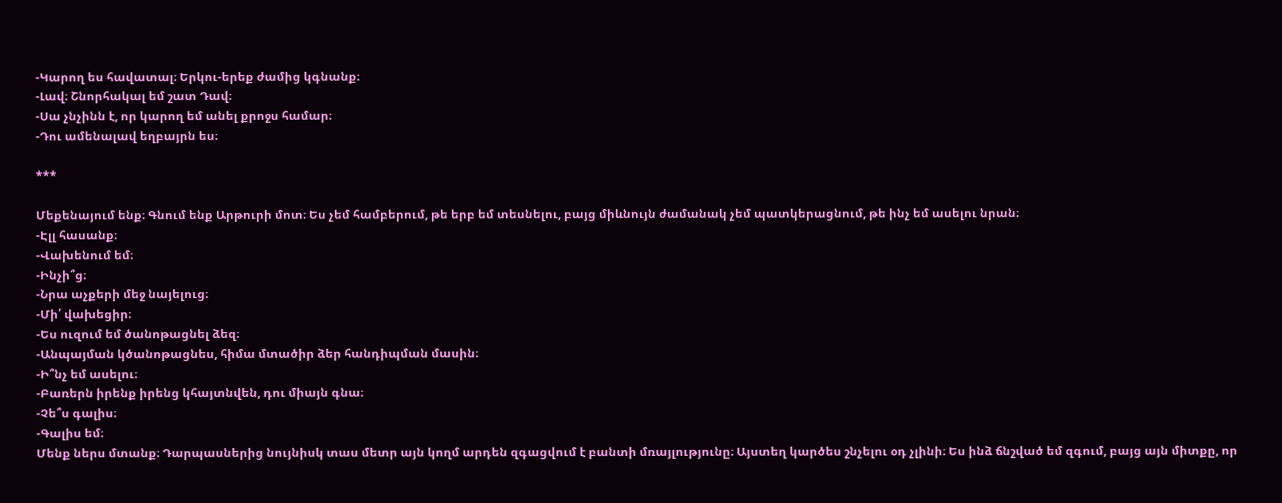-Կարող ես հավատալ։ Երկու-երեք ժամից կգնանք։
-Լավ։ Շնորհակալ եմ շատ Դավ։
-Սա չնչինն է, որ կարող եմ անել քրոջս համար։
-Դու ամենալավ եղբայրն ես։

***

Մեքենայում ենք։ Գնում ենք Արթուրի մոտ։ Ես չեմ համբերում, թե երբ եմ տեսնելու, բայց միևնույն ժամանակ չեմ պատկերացնում, թե ինչ եմ ասելու նրան։
-Էլլ հասանք։
-Վախենում եմ։
-Ինչի՞ց։
-Նրա աչքերի մեջ նայելուց։
-Մի՛ վախեցիր։
-Ես ուզում եմ ծանոթացնել ձեզ։
-Անպայման կծանոթացնես, հիմա մտածիր ձեր հանդիպման մասին։
-Ի՞նչ եմ ասելու։
-Բառերն իրենք իրենց կհայտնվեն, դու միայն գնա։
-Չե՞ս գալիս։
-Գալիս եմ։
Մենք ներս մտանք։ Դարպասներից նույնիսկ տաս մետր այն կողմ արդեն զգացվում է բանտի մռայլությունը։ Այստեղ կարծես շնչելու օդ չլինի։ Ես ինձ ճնշված եմ զգում, բայց այն միտքը, որ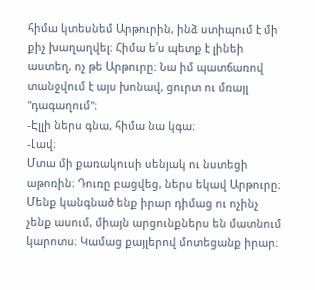հիմա կտեսնեմ Արթուրին, ինձ ստիպում է մի քիչ խաղաղվել։ Հիմա ե՛ս պետք է լինեի աստեղ, ոչ թե Արթուրը։ Նա իմ պատճառով տանջվում է այս խոնավ, ցուրտ ու մռայլ "դագաղում"։
-Էլլի ներս գնա, հիմա նա կգա։
-Լավ։
Մտա մի քառակուսի սենյակ ու նստեցի աթոռին։ Դուռը բացվեց, ներս եկավ Արթուրը։
Մենք կանգնած ենք իրար դիմաց ու ոչինչ չենք ասում, միայն արցունքներս են մատնում կարոտս։ Կամաց քայլերով մոտեցանք իրար։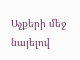Աչքերի մեջ նայելով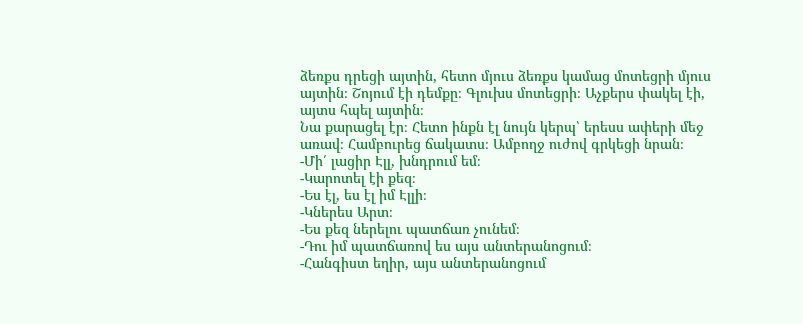ձեռքս դրեցի այտին, հետո մյուս ձեռքս կամաց մոտեցրի մյուս այտին։ Շոյում էի դեմքը։ Գլուխս մոտեցրի։ Աչքերս փակել էի, այտս հպել այտին։
Նա քարացել էր։ Հետո ինքն էլ նույն կերպ՝ երեսս ափերի մեջ առավ։ Համբուրեց ճակատս։ Ամբողջ ուժով գրկեցի նրան։
-Մի՛ լացիր Էլլ, խնդրում եմ։
-Կարոտել էի քեզ։
-Ես էլ, ես էլ իմ Էլլի։
-Կներես Արտ։
-Ես քեզ ներելու պատճառ չունեմ։
-Դու իմ պատճառով ես այս անտերանոցում։
-Հանգիստ եղիր, այս անտերանոցում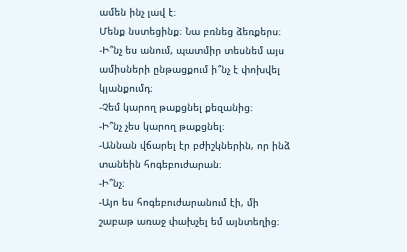ամեն ինչ լավ է։
Մենք նստեցինք։ Նա բռնեց ձեռքերս։
-Ի՞նչ ես անում, պատմիր տեսնեմ այս ամիսների ընթացքում ի՞նչ է փոխվել կյանքումդ։
-Չեմ կարող թաքցնել քեզանից։
-Ի՞նչ չես կարող թաքցնել։
-Աննան վճարել էր բժիշկներին, որ ինձ տանեին հոգեբուժարան։
-Ի՞նչ։
-Այո ես հոգեբուժարանում էի, մի շաբաթ առաջ փախչել եմ այնտեղից։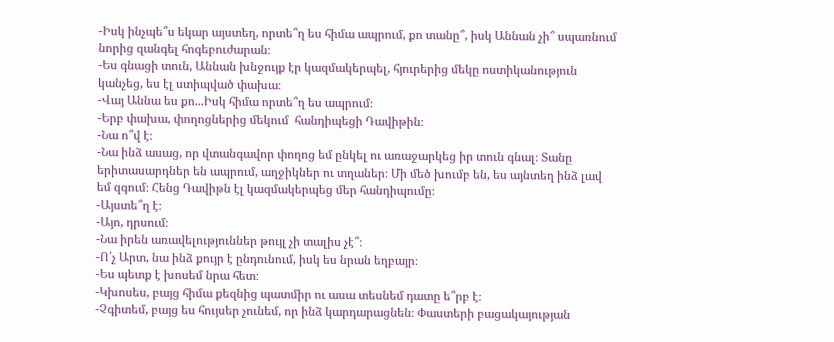-Իսկ ինչպե՞ս եկար այստեղ, որտե՞ղ ես հիմա ապրում, քո տանը՞, իսկ Աննան չի՞ սպառնում նորից զանգել հոգեբուժարան։
-Ես գնացի տուն, Աննան խնջույք էր կազմակերպել, հյուրերից մեկը ոստիկանություն կանչեց, ես էլ ստիպված փախա։
-Վայ Աննա ես քո...Իսկ հիմա որտե՞ղ ես ապրում։
-Երբ փախա, փողոցներից մեկում  հանդիպեցի Դավիթին։
-Նա ո՞վ է։
-Նա ինձ ասաց, որ վտանգավոր փողոց եմ ընկել ու առաջարկեց իր տուն գնալ։ Տանը երիտասարդներ են ապրում, աղջիկներ ու տղաներ։ Մի մեծ խումբ են, ես այնտեղ ինձ լավ եմ զգում։ Հենց Դավիթն էլ կազմակերպեց մեր հանդիպումը։
-Այստե՞ղ է։
-Այո, դրսում։
-Նա իրեն առավելություններ թույլ չի տալիս չէ՞։
-Ո՛չ Արտ, նա ինձ քույր է ընդունում, իսկ ես նրան եղբայր։
-Ես պետք է խոսեմ նրա հետ։
-Կխոսես, բայց հիմա քեզնից պատմիր ու ասա տեսնեմ դատը ե՞րբ է։
-Չգիտեմ, բայց ես հույսեր չունեմ, որ ինձ կարդարացնեն։ Փաստերի բացակայության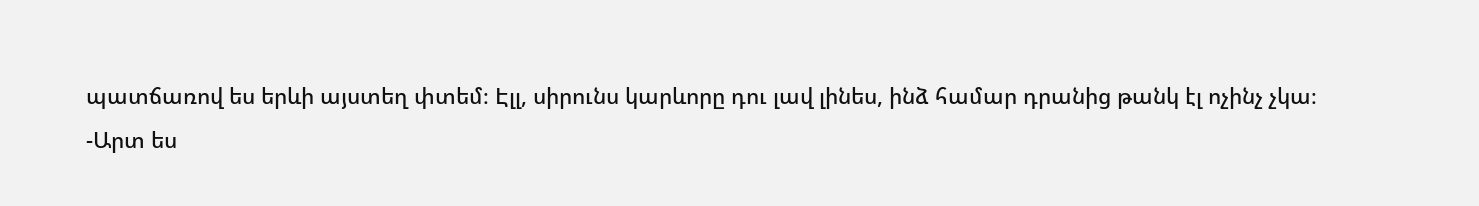պատճառով ես երևի այստեղ փտեմ։ Էլլ, սիրունս կարևորը դու լավ լինես, ինձ համար դրանից թանկ էլ ոչինչ չկա։
-Արտ ես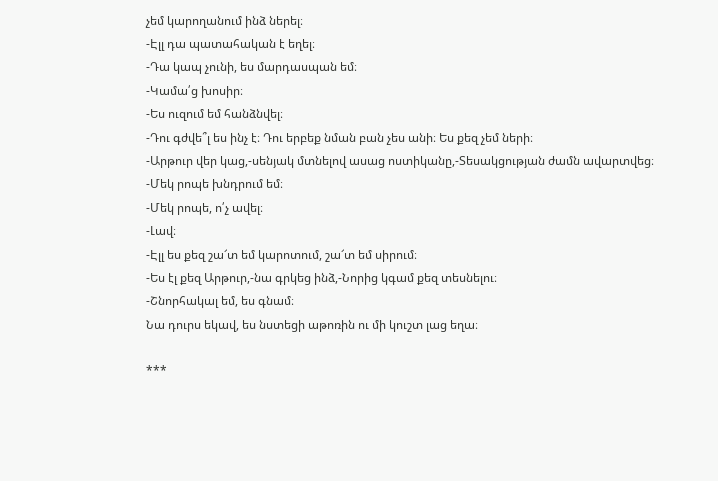չեմ կարողանում ինձ ներել։
-Էլլ դա պատահական է եղել։
-Դա կապ չունի, ես մարդասպան եմ։
-Կամա՛ց խոսիր։
-Ես ուզում եմ հանձնվել։
-Դու գժվե՞լ ես ինչ է։ Դու երբեք նման բան չես անի։ Ես քեզ չեմ ների։
-Արթուր վեր կաց,-սենյակ մտնելով ասաց ոստիկանը,-Տեսակցության ժամն ավարտվեց։
-Մեկ րոպե խնդրում եմ։
-Մեկ րոպե, ո՛չ ավել։
-Լավ։
-Էլլ ես քեզ շա՜տ եմ կարոտում, շա՜տ եմ սիրում։
-Ես էլ քեզ Արթուր,-նա գրկեց ինձ,-Նորից կգամ քեզ տեսնելու։
-Շնորհակալ եմ, ես գնամ։
Նա դուրս եկավ, ես նստեցի աթոռին ու մի կուշտ լաց եղա։

***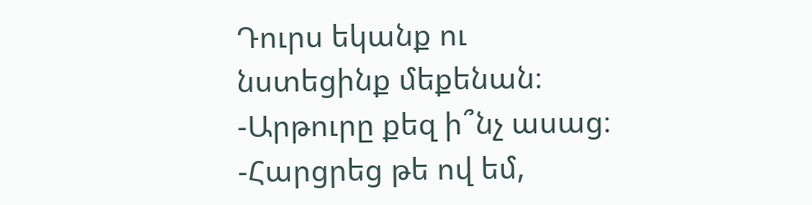Դուրս եկանք ու նստեցինք մեքենան։
-Արթուրը քեզ ի՞նչ ասաց։
-Հարցրեց թե ով եմ,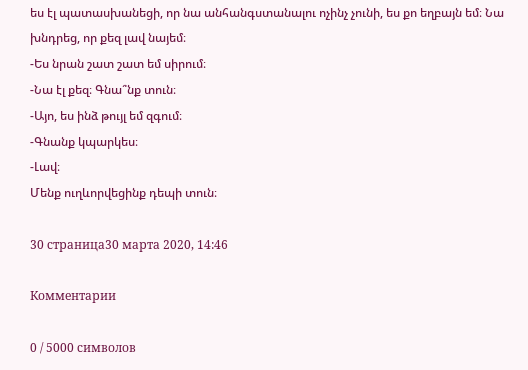ես էլ պատասխանեցի, որ նա անհանգստանալու ոչինչ չունի, ես քո եղբայն եմ։ Նա խնդրեց, որ քեզ լավ նայեմ։
-Ես նրան շատ շատ եմ սիրում։
-Նա էլ քեզ։ Գնա՞նք տուն։
-Այո, ես ինձ թույլ եմ զգում։
-Գնանք կպարկես։
-Լավ։
Մենք ուղևորվեցինք դեպի տուն։

30 страница30 марта 2020, 14:46

Комментарии

0 / 5000 символов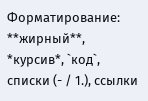Форматирование: **жирный**, *курсив*, `код`, списки (- / 1.), ссылки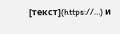[текст](https://…) и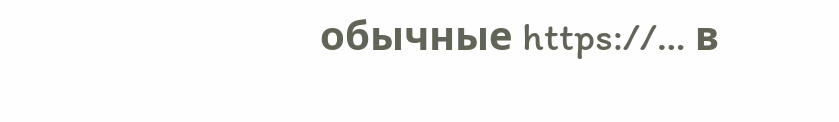обычные https://… в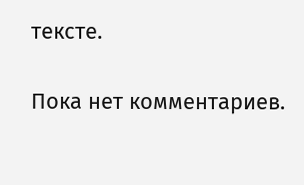тексте.

Пока нет комментариев.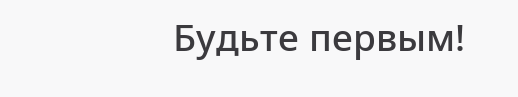Будьте первым!